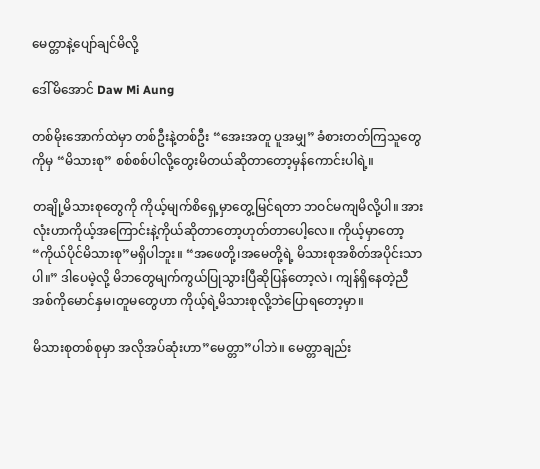မေတ္တာနဲ့ပျော်ချင်မိလို့

ဒေါ်မိအောင် Daw Mi Aung

တစ်မိုးအောက်ထဲမှာ တစ်ဦးနဲ့တစ်ဦး “အေးအတူ ပူအမျှ” ခံစားတတ်ကြသူတွေကိုမှ “မိသားစု” စစ်စစ်ပါလို့တွေးမိတယ်ဆိုတာတော့မှန်ကောင်းပါရဲ့။

တချို့မိသားစုတွေကို ကိုယ့်မျက်စိရှေ့မှာတွေ့မြင်ရတာ ဘဝင်မကျမိလို့ပါ။ အားလုံးဟာကိုယ့်အကြောင်းနဲ့ကိုယ်ဆိုတာတော့ဟုတ်တာပေါ့လေ။ ကိုယ့်မှာတော့ “ကိုယ်ပိုင်မိသားစု”မရှိပါဘူး။ “အဖေတို့၊အမေတို့ရဲ့ မိသားစုအစိတ်အပိုင်းသာပါ။” ဒါပေမဲ့လို့ မိဘတွေမျက်ကွယ်ပြုသွားပြီဆိုပြန်တော့လဲ၊ ကျန်ရှိနေတဲ့ညီအစ်ကိုမောင်နှမ၊တူမတွေဟာ ကိုယ့်ရဲ့မိသားစုလို့ဘဲပြောရတော့မှာ။

မိသားစုတစ်စုမှာ အလိုအပ်ဆုံးဟာ”မေတ္တာ”ပါဘဲ။ မေတ္တာချည်း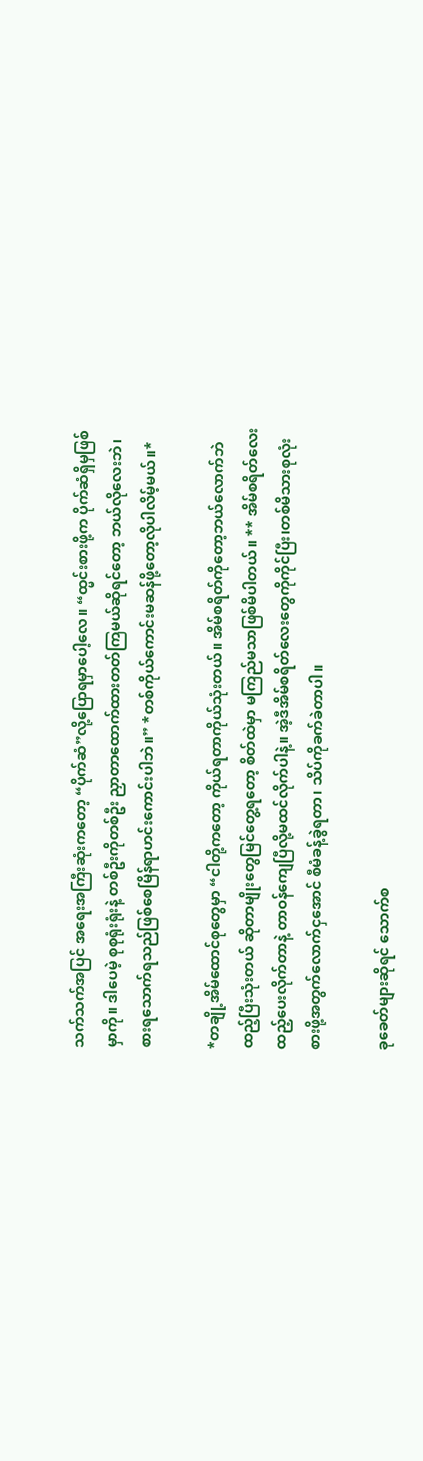သက်သက်အပြင် အရေးအကြီးဆုံးကတော့ “ပိုက်ဆံ”လို့ပြောရမှာပေါ့လေ။ “ထ္မင်းစားဖို့က ပိုက်ဆံရှိမှဖြစ်မှာကို။ ဒါပေမဲ့ စုစုရုံးရုံးနဲ့ တစ်ဦးကိုတစ်ဦး ညှာတာထောက်ထားတတ်ကြမယ်ဆိုရင်တော့ ဘယ်လိုလေးဘဲ၊ စားရသောက်ရသည်ဖြစ်စေမြိန်ရာဟင်းကောင်းပါဘဲ။” *တစ်ကိုယ်ကောင်းမဆန်ဖို့တော့လိုပါလိမ့်မယ်။*

*တချို့အိမ်ထောင်စုတွေမှာ “ငါတို့ကတော့ ကိုယ်ရတာကိုယ်သုံးတယ်။ အိမ်စရိတ်ကိုတော့ဘယ်လောက်ဘဲထည့်ပြီးသုံးတယ် ဆိုတာမျိုးတွေမြင်တွေ့ရတော့ စိတ်ထဲမှာ မကြည်မသာဖြစ်မိပါတယ်။ ** အိမ်စရိတ်လေးထည့်ပေးလိုက်တာနဲ့ တာဝန်ကျေပြီလို့မထင်လိုက်ပါနဲ့။ အဲ့ဒီအိမ်စရိတ်လေးတွေကိုကိုင်ပြီး၊တစ်မိသားစုလုံး စားဖို့အတွက်လောက်ငှအောင် စီမံခန့်ခွဲရတာ၊ သိပ်ကိုခက်ခဲတာပါ။

ခုခေတ်များဆိုရင် သောက်စ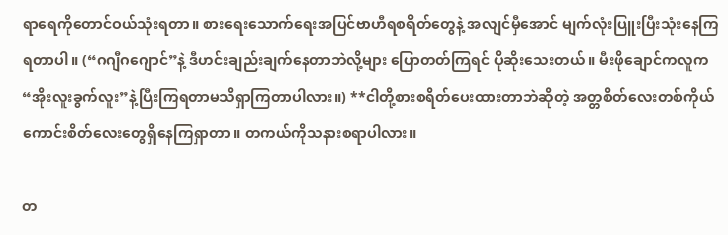ရာရေကိုတောင်ဝယ်သုံးရတာ။ စားရေးသောက်ရေးအပြင်ဗာဟီရစရိတ်တွေနဲ့ အလျင်မှီအောင် မျက်လုံးပြူးပြီးသုံးနေကြရတာပါ။ (“ဂဂျီဂဂျောင်”နဲ့ ဒီဟင်းချည်းချက်နေတာဘဲလို့များ ပြောတတ်ကြရင် ပိုဆိုးသေးတယ်။ မီးဖိုချောင်ကလူက “အိုးလူးခွက်လူး”နဲ့ပြီးကြရတာမသိရှာကြတာပါလား။) **ငါတို့စားစရိတ်ပေးထားတာဘဲဆိုတဲ့ အတ္တစိတ်လေးတစ်ကိုယ်ကောင်းစိတ်လေးတွေရှိနေကြရှာတာ။ တကယ်ကိုသနားစရာပါလား။

တ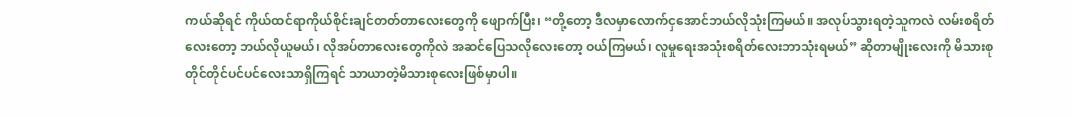ကယ်ဆိုရင် ကိုယ်ထင်ရာကိုယ်စိုင်းချင်တတ်တာလေးတွေကို ဖျောက်ပြီး၊ “တို့တော့ ဒီလမှာလောက်ငှအောင်ဘယ်လိုသုံးကြမယ်။ အလုပ်သွားရတဲ့သူကလဲ လမ်းစရိတ်လေးတော့ ဘယ်လိုယူမယ်၊ လိုအပ်တာလေးတွေကိုလဲ အဆင်ပြေသလိုလေးတော့ ဝယ်ကြမယ်၊ လူမှုရေးအသုံးစရိတ်လေးဘာသုံးရမယ်” ဆိုတာမျိုးလေးကို မိသားစုတိုင်တိုင်ပင်ပင်လေးသာရှိကြရင် သာယာတဲ့မိသားစုလေးဖြစ်မှာပါ။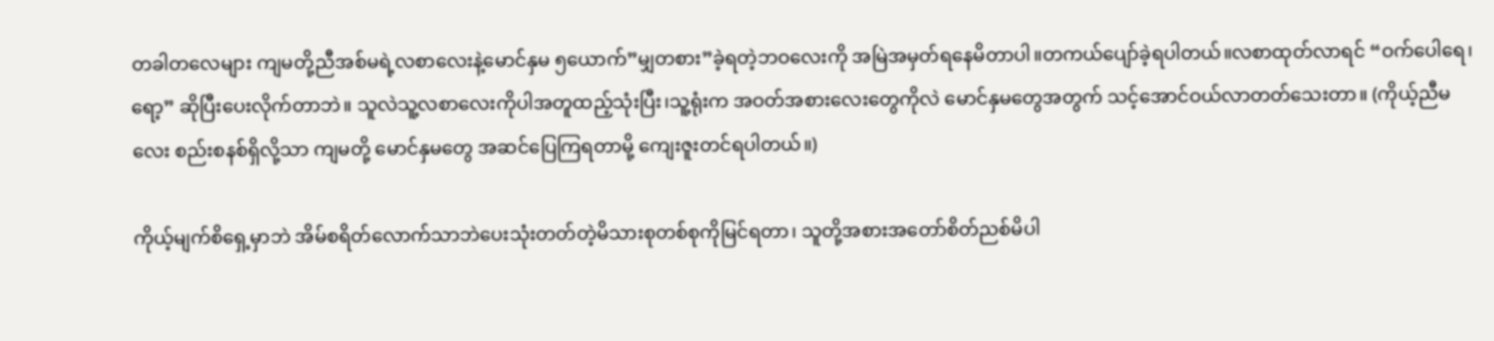တခါတလေများ ကျမတို့ညီအစ်မရဲ့လစာလေးနဲ့မောင်နှမ ၅ယောက်”မျှတစား”ခဲ့ရတဲ့ဘဝလေးကို အမြဲအမှတ်ရနေမိတာပါ။တကယ်ပျော်ခဲ့ရပါတယ်။လစာထုတ်လာရင် “ဝက်ပေါရေ၊ရော့” ဆိုပြီးပေးလိုက်တာဘဲ။ သူလဲသူ့လစာလေးကိုပါအတူထည့်သုံးပြီး၊သူ့ရုံးက အဝတ်အစားလေးတွေကိုလဲ မောင်နှမတွေအတွက် သင့်အောင်ဝယ်လာတတ်သေးတာ။ (ကိုယ့်ညီမလေး စည်းစနစ်ရှိလို့သာ ကျမတို့ မောင်နှမတွေ အဆင်ပြေကြရတာမို့ ကျေးဇူးတင်ရပါတယ်။)

ကိုယ့်မျက်စိရှေ့မှာဘဲ အိမ်စရိတ်လောက်သာဘဲပေးသုံးတတ်တဲ့မိသားစုတစ်စုကိုမြင်ရတာ၊ သူတို့အစားအတော်စိတ်ညစ်မိပါ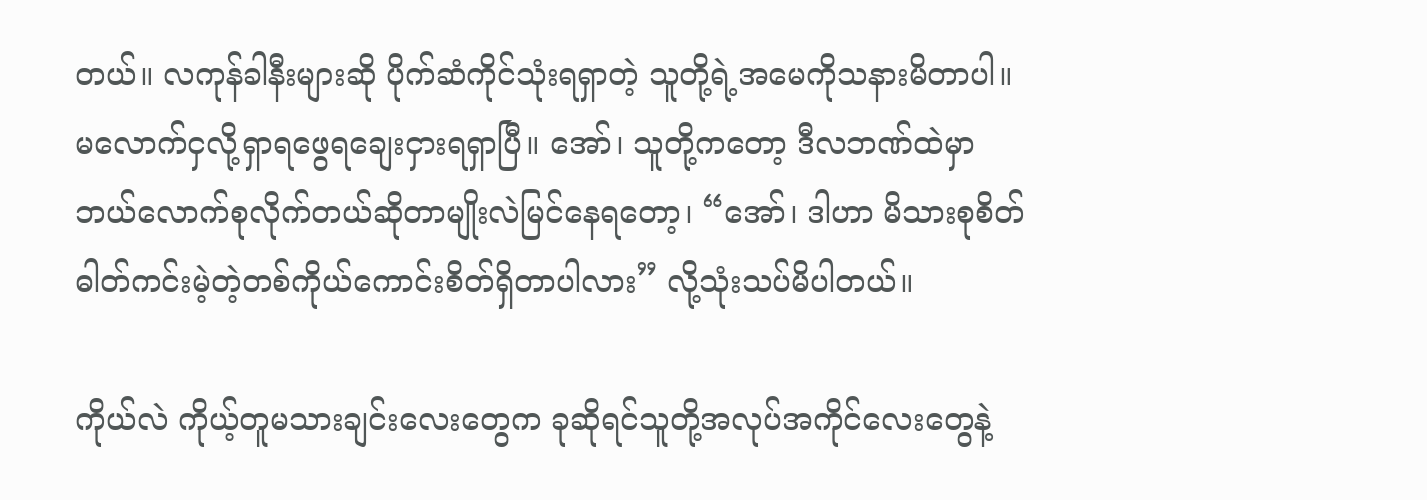တယ်။ လကုန်ခါနီးများဆို ပိုက်ဆံကိုင်သုံးရရှာတဲ့ သူတို့ရဲ့အမေကိုသနားမိတာပါ။မလောက်ငှလို့ရှာရဖွေရချေးငှားရရှာပြီ။ အော်၊ သူတို့ကတော့ ဒီလဘဏ်ထဲမှာဘယ်လောက်စုလိုက်တယ်ဆိုတာမျိုးလဲမြင်နေရတော့၊ “အော်၊ ဒါဟာ မိသားစုစိတ်ဓါတ်ကင်းမဲ့တဲ့တစ်ကိုယ်ကောင်းစိတ်ရှိတာပါလား” လို့သုံးသပ်မိပါတယ်။

ကိုယ်လဲ ကိုယ့်တူမသားချင်းလေးတွေက ခုဆိုရင်သူတို့အလုပ်အကိုင်လေးတွေနဲ့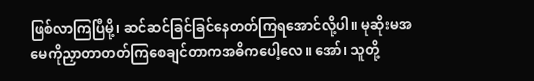ဖြစ်လာကြပြီမို့၊ ဆင်ဆင်ခြင်ခြင်နေတတ်ကြရအောင်လို့ပါ။ မုဆိုးမအမေကိုညှာတာတတ်ကြစေချင်တာကအဓိကပေါ့လေ။ အော်၊ သူတို့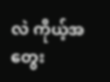လဲ ကိုယ့်အတွေး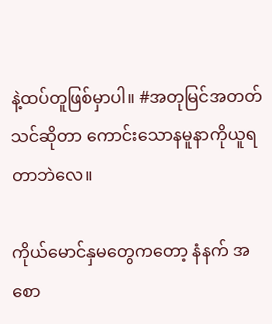နဲ့ထပ်တူဖြစ်မှာပါ။ #အတုမြင်အတတ်သင်ဆိုတာ ကောင်းသောနမူနာကိုယူရတာဘဲလေ။

ကိုယ်မောင်နှမတွေကတော့ နံနက် အစော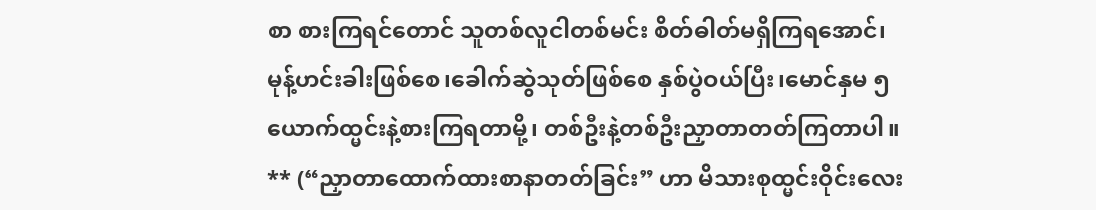စာ စားကြရင်တောင် သူတစ်လူငါတစ်မင်း စိတ်ဓါတ်မရှိကြရအောင်၊မုန့်ဟင်းခါးဖြစ်စေ၊ခေါက်ဆွဲသုတ်ဖြစ်စေ နှစ်ပွဲဝယ်ပြီး၊မောင်နှမ ၅ ယောက်ထ္မင်းနဲ့စားကြရတာမို့၊ တစ်ဦးနဲ့တစ်ဦးညှာတာတတ်ကြတာပါ။ ** (“ညှာတာထောက်ထားစာနာတတ်ခြင်း” ဟာ မိသားစုထ္မင်းဝိုင်းလေး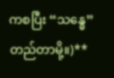ကစပြီး “သန္ဓေ” တည်တာမို့။)**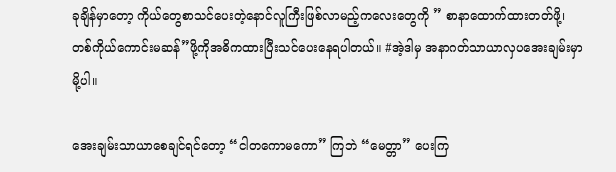ခုချိန်မှာတော့ ကိုယ်တွေစာသင်ပေးတဲ့နောင်လူကြီးဖြစ်လာမည့်ကလေးတွေကို ” စာနာထောက်ထားတတ်ဖို့၊ တစ်ကိုယ်ကောင်းမဆန်”ဖို့ကိုအဓိကထားပြီးသင်ပေးနေရပါတယ်။ #အဲ့ဒါမှ အနာဂတ်သာယာလှပအေးချမ်းမှာမို့ပါ။

အေးချမ်းသာယာစေချင်ရင်တော့ “ငါတကောမကော” ကြဘဲ “မေတ္တာ” ပေးကြ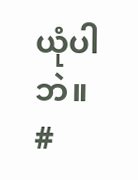ယုံပါဘဲ။ #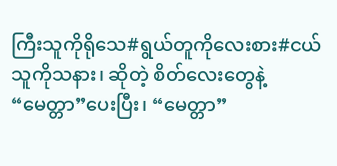ကြီးသူကိုရိုသေ#ရွယ်တူကိုလေးစား#ငယ်သူကိုသနား၊ ဆိုတဲ့ စိတ်လေးတွေနဲ့ “မေတ္တာ”ပေးပြီး၊ “မေတ္တာ”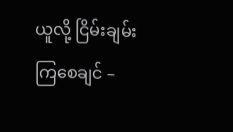ယူလို့ ငြိမ်းချမ်းကြစေချင် –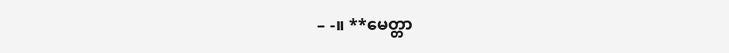– -။ **မေတ္တာ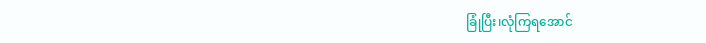ခြုံပြီး၊လုံကြရအောင်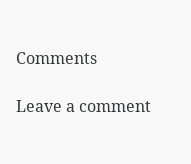Comments

Leave a comment